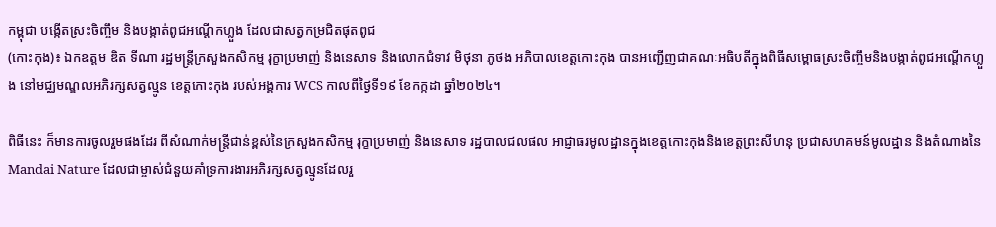កម្ពុជា បង្កើតស្រះចិញ្ចឹម និងបង្កាត់ពូជអណ្ដើកហ្លួង ដែលជាសត្វកម្រជិតផុតពូជ
(កោះកុង)៖ ឯកឧត្តម ឌិត ទីណា រដ្ឋមន្ដ្រីក្រសួងកសិកម្ម រុក្ខាប្រមាញ់ និងនេសាទ និងលោកជំទាវ មិថុនា ភូថង អភិបាលខេត្តកោះកុង បានអញ្ជើញជាគណៈអធិបតីក្នុងពិធីសម្ពោធស្រះចិញ្ចឹមនិងបង្កាត់ពូជអណ្ដើកហ្លួង នៅមជ្ឈមណ្ឌលអភិរក្សសត្វល្មូន ខេត្តកោះកុង របស់អង្គការ WCS កាលពីថ្ងៃទី១៩ ខែកក្កដា ឆ្នាំ២០២៤។

ពិធីនេះ ក៏មានការចូលរួមផងដែរ ពីសំណាក់មន្ត្រីជាន់ខ្ពស់នៃក្រសួងកសិកម្ម រុក្ខាប្រមាញ់ និងនេសាទ រដ្ឋបាលជលផល អាជ្ញាធរមូលដ្ឋានក្នុងខេត្តកោះកុងនិងខេត្តព្រះសីហនុ ប្រជាសហគមន៍មូលដ្ឋាន និងតំណាងនៃ Mandai Nature ដែលជាម្ចាស់ជំនួយគាំទ្រការងារអភិរក្សសត្វល្មូនដែលរួ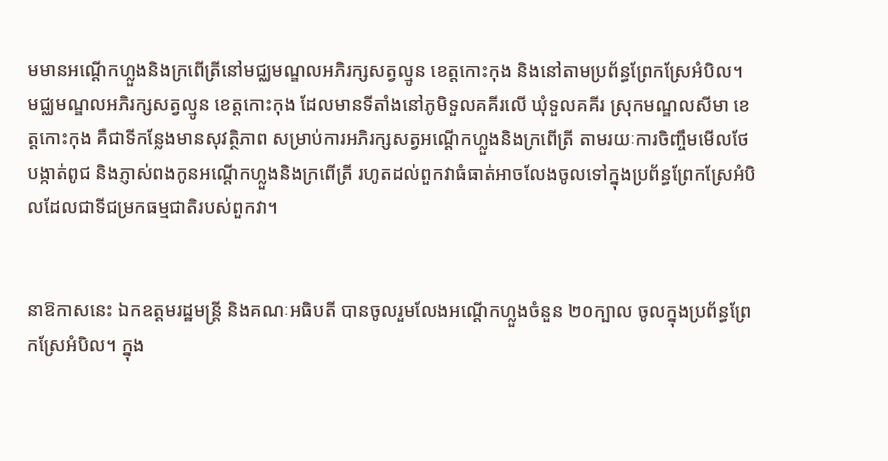មមានអណ្តើកហ្លួងនិងក្រពើត្រីនៅមជ្ឈមណ្ឌលអភិរក្សសត្វល្មូន ខេត្តកោះកុង និងនៅតាមប្រព័ន្ធព្រែកស្រែអំបិល។
មជ្ឈមណ្ឌលអភិរក្សសត្វល្មូន ខេត្តកោះកុង ដែលមានទីតាំងនៅភូមិទួលគគីរលើ ឃុំទួលគគីរ ស្រុកមណ្ឌលសីមា ខេត្តកោះកុង គឺជាទីកន្លែងមានសុវត្ថិភាព សម្រាប់ការអភិរក្សសត្វអណ្តើកហ្លួងនិងក្រពើត្រី តាមរយៈការចិញ្ចឹមមើលថែ បង្កាត់ពូជ និងភ្ញាស់ពងកូនអណ្តើកហ្លួងនិងក្រពើត្រី រហូតដល់ពួកវាធំធាត់អាចលែងចូលទៅក្នុងប្រព័ន្ធព្រែកស្រែអំបិលដែលជាទីជម្រកធម្មជាតិរបស់ពួកវា។


នាឱកាសនេះ ឯកឧត្តមរដ្ឋមន្ដ្រី និងគណៈអធិបតី បានចូលរួមលែងអណ្តើកហ្លួងចំនួន ២០ក្បាល ចូលក្នុងប្រព័ន្ធព្រែកស្រែអំបិល។ ក្នុង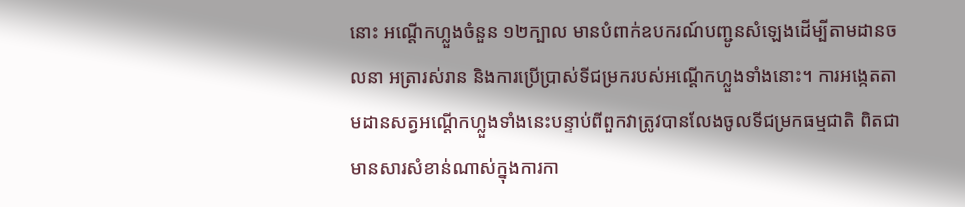នោះ អណ្តើកហ្លួងចំនួន ១២ក្បាល មានបំពាក់ឧបករណ៍បញ្ជូនសំឡេងដើម្បីតាមដានចលនា អត្រារស់រាន និងការប្រើប្រាស់ទីជម្រករបស់អណ្តើកហ្លួងទាំងនោះ។ ការអង្កេតតាមដានសត្វអណ្តើកហ្លួងទាំងនេះបន្ទាប់ពីពួកវាត្រូវបានលែងចូលទីជម្រកធម្មជាតិ ពិតជាមានសារសំខាន់ណាស់ក្នុងការកា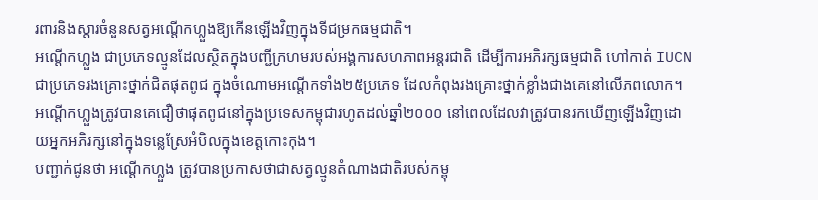រពារនិងស្តារចំនួនសត្វអណ្តើកហ្លួងឱ្យកើនឡើងវិញក្នុងទីជម្រកធម្មជាតិ។
អណ្តើកហ្លួង ជាប្រភេទល្មូនដែលស្ថិតក្នុងបញ្ជីក្រហមរបស់អង្គការសហភាពអន្តរជាតិ ដើម្បីការអភិរក្សធម្មជាតិ ហៅកាត់ IUCN ជាប្រភេទរងគ្រោះថ្នាក់ជិតផុតពូជ ក្នុងចំណោមអណ្តើកទាំង២៥ប្រភេទ ដែលកំពុងរងគ្រោះថ្នាក់ខ្លាំងជាងគេនៅលើភពលោក។ អណ្តើកហ្លួងត្រូវបានគេជឿថាផុតពូជនៅក្នុងប្រទេសកម្ពុជារហូតដល់ឆ្នាំ២០០០ នៅពេលដែលវាត្រូវបានរកឃើញឡើងវិញដោយអ្នកអភិរក្សនៅក្នុងទន្លេស្រែអំបិលក្នុងខេត្តកោះកុង។
បញ្ជាក់ជូនថា អណ្តើកហ្លួង ត្រូវបានប្រកាសថាជាសត្វល្មូនតំណាងជាតិរបស់កម្ពុ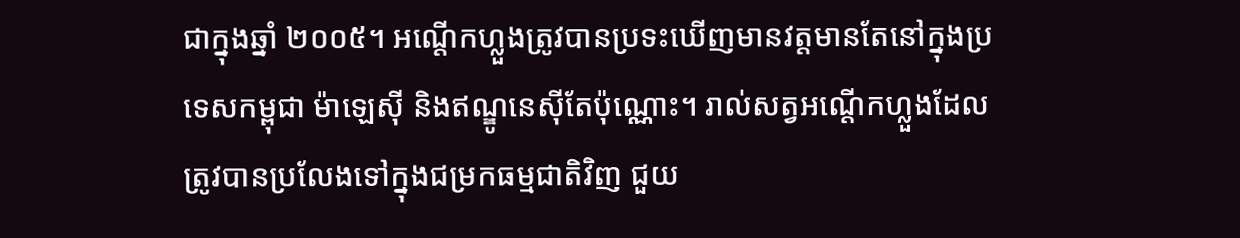ជាក្នុងឆ្នាំ ២០០៥។ អណ្តើកហ្លួងត្រូវបានប្រទះឃើញមានវត្តមានតែនៅក្នុងប្រទេសកម្ពុជា ម៉ាឡេស៊ី និងឥណ្ឌូនេស៊ីតែប៉ុណ្ណោះ។ រាល់សត្វអណ្តើកហ្លួងដែលត្រូវបានប្រលែងទៅក្នុងជម្រកធម្មជាតិវិញ ជួយ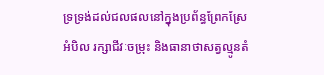ទ្រទ្រង់ដល់ជលផលនៅក្នុងប្រព័ន្ធព្រែកស្រែអំបិល រក្សាជីវៈចម្រុះ និងធានាថាសត្វល្មូនតំ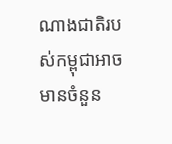ណាងជាតិរបស់កម្ពុជាអាចមានចំនួន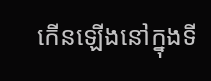កើនឡើងនៅក្នុងទី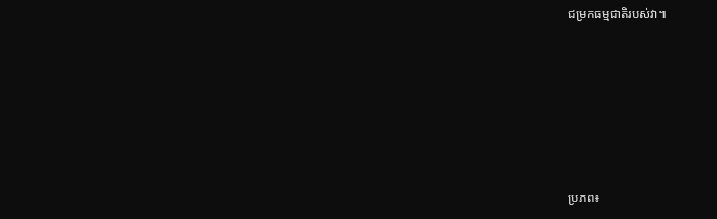ជម្រកធម្មជាតិរបស់វា៕









ប្រភព៖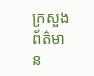ក្រសួងព័ត៌មាន